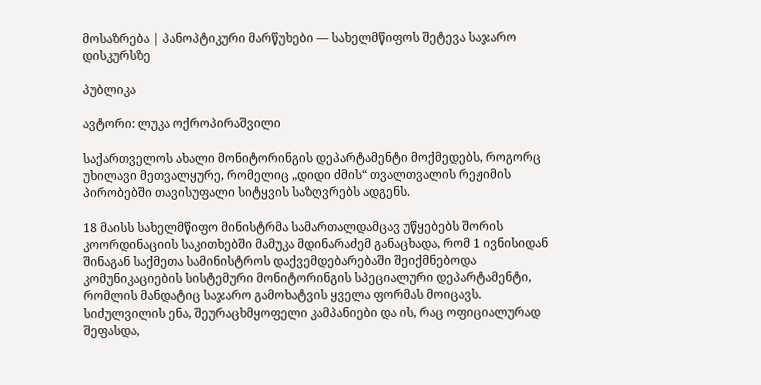მოსაზრება | პანოპტიკური მარწუხები — სახელმწიფოს შეტევა საჯარო დისკურსზე

პუბლიკა

ავტორი: ლუკა ოქროპირაშვილი

საქართველოს ახალი მონიტორინგის დეპარტამენტი მოქმედებს, როგორც უხილავი მეთვალყურე, რომელიც „დიდი ძმის“ თვალთვალის რეჟიმის პირობებში თავისუფალი სიტყვის საზღვრებს ადგენს.

18 მაისს სახელმწიფო მინისტრმა სამართალდამცავ უწყებებს შორის კოორდინაციის საკითხებში მამუკა მდინარაძემ განაცხადა, რომ 1 ივნისიდან შინაგან საქმეთა სამინისტროს დაქვემდებარებაში შეიქმნებოდა კომუნიკაციების სისტემური მონიტორინგის სპეციალური დეპარტამენტი, რომლის მანდატიც საჯარო გამოხატვის ყველა ფორმას მოიცავს. სიძულვილის ენა, შეურაცხმყოფელი კამპანიები და ის, რაც ოფიციალურად შეფასდა,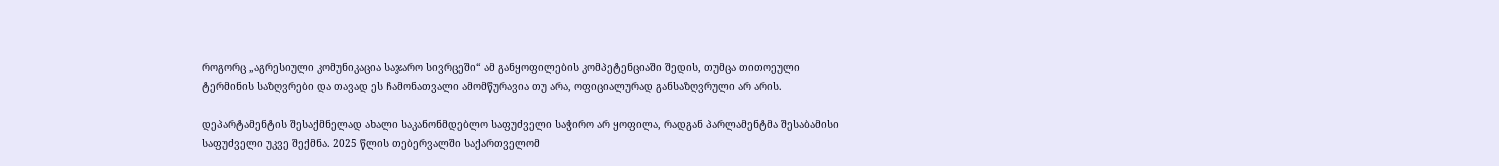როგორც „აგრესიული კომუნიკაცია საჯარო სივრცეში“ ამ განყოფილების კომპეტენციაში შედის, თუმცა თითოეული ტერმინის საზღვრები და თავად ეს ჩამონათვალი ამომწურავია თუ არა, ოფიციალურად განსაზღვრული არ არის.

დეპარტამენტის შესაქმნელად ახალი საკანონმდებლო საფუძველი საჭირო არ ყოფილა, რადგან პარლამენტმა შესაბამისი საფუძველი უკვე შექმნა. 2025 წლის თებერვალში საქართველომ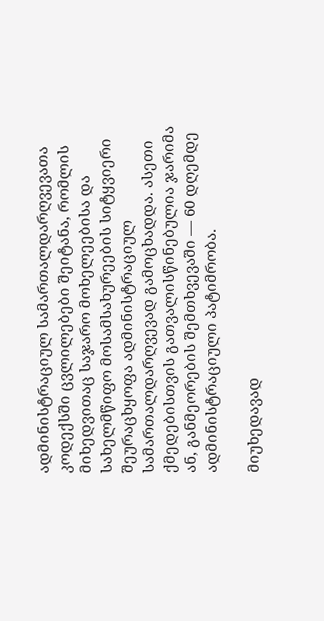ადმინისტრაციულ სამართალდარღვევათა კოდექსში ცვლილებები შეიტანა, რომლის მიხედვითაც საჯარო მოხელეებისა და სახელმწიფო მოსამსახურეების სიტყვიერი შეურაცხყოფა ადმინისტრაციულ სამართალდარღვევად გამოცხადდა. ასეთი ქმედებისთვის გათვალისწინებულია ჯარიმა ან, განმეორების შემთხვევაში — 60 დღემდე ადმინისტრაციული პატიმრობა.

მიუხედავად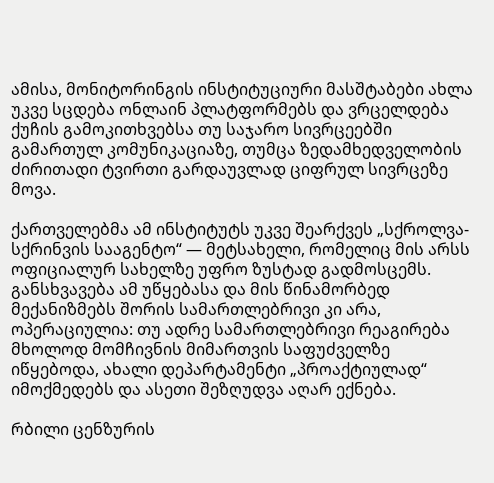ამისა, მონიტორინგის ინსტიტუციური მასშტაბები ახლა უკვე სცდება ონლაინ პლატფორმებს და ვრცელდება ქუჩის გამოკითხვებსა თუ საჯარო სივრცეებში გამართულ კომუნიკაციაზე, თუმცა ზედამხედველობის ძირითადი ტვირთი გარდაუვლად ციფრულ სივრცეზე მოვა.

ქართველებმა ამ ინსტიტუტს უკვე შეარქვეს „სქროლვა-სქრინვის სააგენტო“ — მეტსახელი, რომელიც მის არსს ოფიციალურ სახელზე უფრო ზუსტად გადმოსცემს. განსხვავება ამ უწყებასა და მის წინამორბედ მექანიზმებს შორის სამართლებრივი კი არა, ოპერაციულია: თუ ადრე სამართლებრივი რეაგირება მხოლოდ მომჩივნის მიმართვის საფუძველზე იწყებოდა, ახალი დეპარტამენტი „პროაქტიულად“ იმოქმედებს და ასეთი შეზღუდვა აღარ ექნება.

რბილი ცენზურის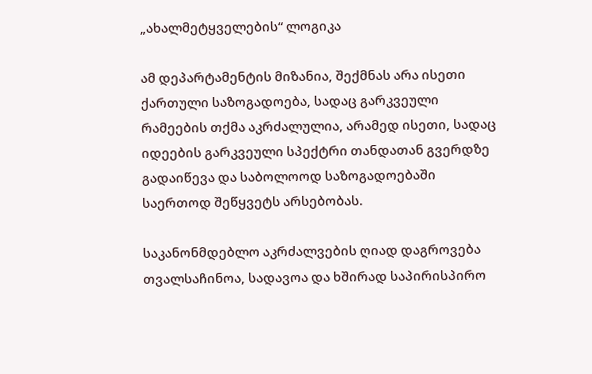„ახალმეტყველების“ ლოგიკა

ამ დეპარტამენტის მიზანია, შექმნას არა ისეთი ქართული საზოგადოება, სადაც გარკვეული რამეების თქმა აკრძალულია, არამედ ისეთი, სადაც იდეების გარკვეული სპექტრი თანდათან გვერდზე გადაიწევა და საბოლოოდ საზოგადოებაში საერთოდ შეწყვეტს არსებობას.

საკანონმდებლო აკრძალვების ღიად დაგროვება თვალსაჩინოა, სადავოა და ხშირად საპირისპირო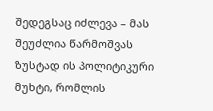შედეგსაც იძლევა – მას შეუძლია წარმოშვას ზუსტად ის პოლიტიკური მუხტი, რომლის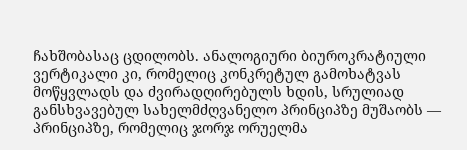ჩახშობასაც ცდილობს. ანალოგიური ბიუროკრატიული ვერტიკალი კი, რომელიც კონკრეტულ გამოხატვას მოწყვლადს და ძვირადღირებულს ხდის, სრულიად განსხვავებულ სახელმძღვანელო პრინციპზე მუშაობს — პრინციპზე, რომელიც ჯორჯ ორუელმა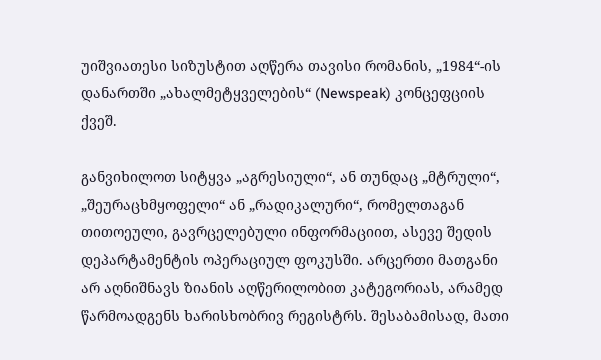უიშვიათესი სიზუსტით აღწერა თავისი რომანის, „1984“-ის დანართში „ახალმეტყველების“ (Newspeak) კონცეფციის ქვეშ.

განვიხილოთ სიტყვა „აგრესიული“, ან თუნდაც „მტრული“, „შეურაცხმყოფელი“ ან „რადიკალური“, რომელთაგან თითოეული, გავრცელებული ინფორმაციით, ასევე შედის დეპარტამენტის ოპერაციულ ფოკუსში. არცერთი მათგანი არ აღნიშნავს ზიანის აღწერილობით კატეგორიას, არამედ წარმოადგენს ხარისხობრივ რეგისტრს. შესაბამისად, მათი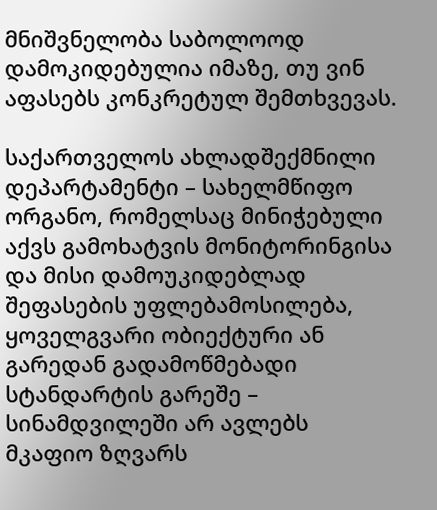მნიშვნელობა საბოლოოდ დამოკიდებულია იმაზე, თუ ვინ აფასებს კონკრეტულ შემთხვევას.

საქართველოს ახლადშექმნილი დეპარტამენტი – სახელმწიფო ორგანო, რომელსაც მინიჭებული აქვს გამოხატვის მონიტორინგისა და მისი დამოუკიდებლად შეფასების უფლებამოსილება, ყოველგვარი ობიექტური ან გარედან გადამოწმებადი სტანდარტის გარეშე – სინამდვილეში არ ავლებს მკაფიო ზღვარს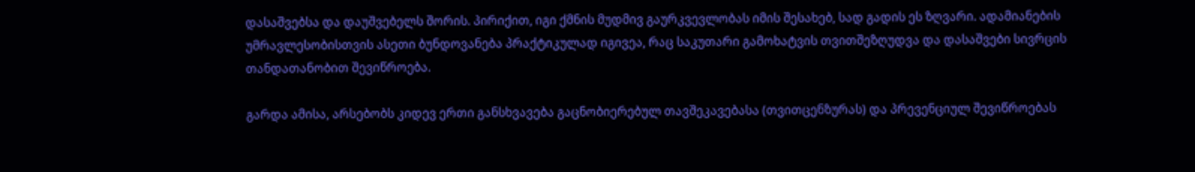დასაშვებსა და დაუშვებელს შორის. პირიქით, იგი ქმნის მუდმივ გაურკვევლობას იმის შესახებ, სად გადის ეს ზღვარი. ადამიანების უმრავლესობისთვის ასეთი ბუნდოვანება პრაქტიკულად იგივეა, რაც საკუთარი გამოხატვის თვითშეზღუდვა და დასაშვები სივრცის თანდათანობით შევიწროება.

გარდა ამისა, არსებობს კიდევ ერთი განსხვავება გაცნობიერებულ თავშეკავებასა (თვითცენზურას) და პრევენციულ შევიწროებას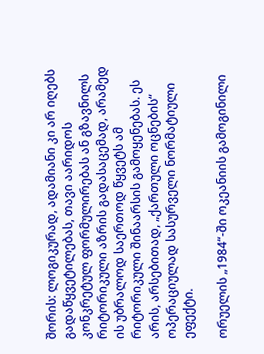შორის: ლოგიკურად, ადამიანი კი არ იღებს გადაწყვეტილებას, თავი აარიდოს კონკრეტულ ფორმულირებას ან გზავნილს რიტორიკული აზრის გადასაცემად, არამედ ის უბრალოდ საერთოდ წყვეტს ამ რიტორიკული შინაარსის გამოყენებას. ეს არის, არსებითად, „ქართული ოცნების“ ოპერაციულად სასურველი ნორმატიული ეფექტი.

ორუელის „1984“-ში ოკეანიის გამოგინილი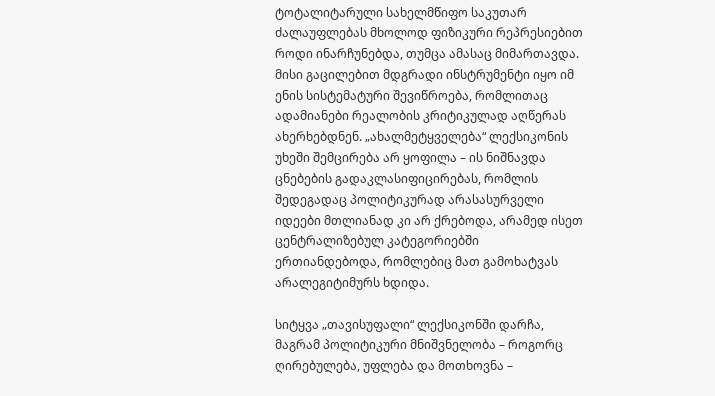ტოტალიტარული სახელმწიფო საკუთარ ძალაუფლებას მხოლოდ ფიზიკური რეპრესიებით როდი ინარჩუნებდა, თუმცა ამასაც მიმართავდა. მისი გაცილებით მდგრადი ინსტრუმენტი იყო იმ ენის სისტემატური შევიწროება, რომლითაც ადამიანები რეალობის კრიტიკულად აღწერას ახერხებდნენ. „ახალმეტყველება“ ლექსიკონის უხეში შემცირება არ ყოფილა – ის ნიშნავდა ცნებების გადაკლასიფიცირებას, რომლის შედეგადაც პოლიტიკურად არასასურველი იდეები მთლიანად კი არ ქრებოდა, არამედ ისეთ ცენტრალიზებულ კატეგორიებში ერთიანდებოდა, რომლებიც მათ გამოხატვას არალეგიტიმურს ხდიდა.

სიტყვა „თავისუფალი“ ლექსიკონში დარჩა, მაგრამ პოლიტიკური მნიშვნელობა – როგორც ღირებულება, უფლება და მოთხოვნა –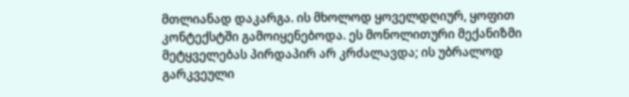მთლიანად დაკარგა. ის მხოლოდ ყოველდღიურ, ყოფით კონტექსტში გამოიყენებოდა. ეს მონოლითური მექანიზმი მეტყველებას პირდაპირ არ კრძალავდა; ის უბრალოდ გარკვეული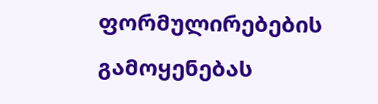ფორმულირებების გამოყენებას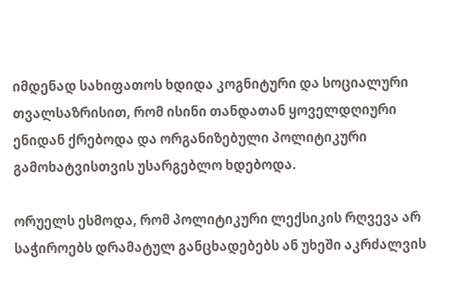იმდენად სახიფათოს ხდიდა კოგნიტური და სოციალური თვალსაზრისით, რომ ისინი თანდათან ყოველდღიური ენიდან ქრებოდა და ორგანიზებული პოლიტიკური გამოხატვისთვის უსარგებლო ხდებოდა.

ორუელს ესმოდა, რომ პოლიტიკური ლექსიკის რღვევა არ საჭიროებს დრამატულ განცხადებებს ან უხეში აკრძალვის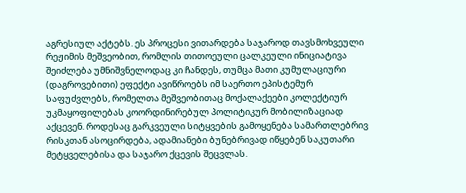აგრესიულ აქტებს. ეს პროცესი ვითარდება საჯაროდ თავსმოხვეული რეჟიმის მეშვეობით, რომლის თითოეული ცალკეული ინიციატივა შეიძლება უმნიშვნელოდაც კი ჩანდეს, თუმცა მათი კუმულაციური (დაგროვებითი) ეფექტი ავიწროებს იმ საერთო ეპისტემურ საფუძვლებს, რომელთა მეშვეობითაც მოქალაქეები კოლექტიურ უკმაყოფილებას კოორდინირებულ პოლიტიკურ მობილიზაციად აქცევენ. როდესაც გარკვეული სიტყვების გამოყენება სამართლებრივ რისკთან ასოცირდება, ადამიანები ბუნებრივად იწყებენ საკუთარი მეტყველებისა და საჯარო ქცევის შეცვლას.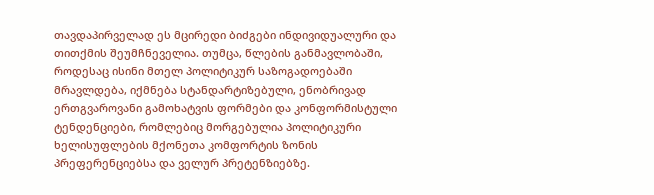თავდაპირველად ეს მცირედი ბიძგები ინდივიდუალური და თითქმის შეუმჩნეველია. თუმცა, წლების განმავლობაში, როდესაც ისინი მთელ პოლიტიკურ საზოგადოებაში მრავლდება, იქმნება სტანდარტიზებული, ენობრივად ერთგვაროვანი გამოხატვის ფორმები და კონფორმისტული ტენდენციები, რომლებიც მორგებულია პოლიტიკური ხელისუფლების მქონეთა კომფორტის ზონის პრეფერენციებსა და ველურ პრეტენზიებზე.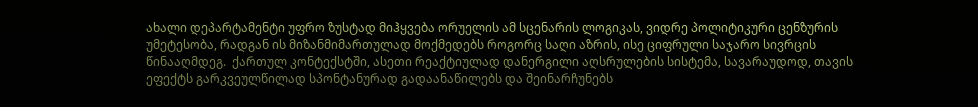ახალი დეპარტამენტი უფრო ზუსტად მიჰყვება ორუელის ამ სცენარის ლოგიკას, ვიდრე პოლიტიკური ცენზურის უმეტესობა, რადგან ის მიზანმიმართულად მოქმედებს როგორც საღი აზრის, ისე ციფრული საჯარო სივრცის წინააღმდეგ.  ქართულ კონტექსტში, ასეთი რეაქტიულად დანერგილი აღსრულების სისტემა, სავარაუდოდ, თავის ეფექტს გარკვეულწილად სპონტანურად გადაანაწილებს და შეინარჩუნებს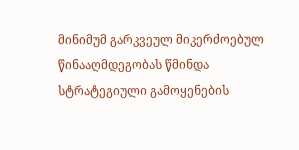მინიმუმ გარკვეულ მიკერძოებულ წინააღმდეგობას წმინდა სტრატეგიული გამოყენების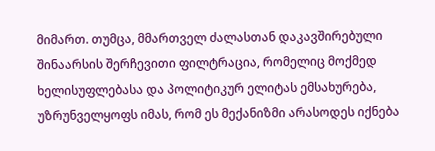მიმართ. თუმცა, მმართველ ძალასთან დაკავშირებული შინაარსის შერჩევითი ფილტრაცია, რომელიც მოქმედ ხელისუფლებასა და პოლიტიკურ ელიტას ემსახურება, უზრუნველყოფს იმას, რომ ეს მექანიზმი არასოდეს იქნება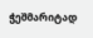ჭეშმარიტად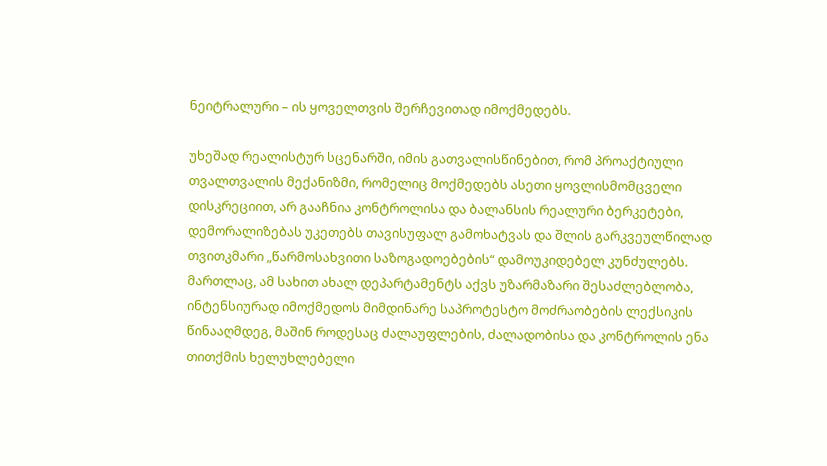ნეიტრალური – ის ყოველთვის შერჩევითად იმოქმედებს.

უხეშად რეალისტურ სცენარში, იმის გათვალისწინებით, რომ პროაქტიული თვალთვალის მექანიზმი, რომელიც მოქმედებს ასეთი ყოვლისმომცველი დისკრეციით, არ გააჩნია კონტროლისა და ბალანსის რეალური ბერკეტები, დემორალიზებას უკეთებს თავისუფალ გამოხატვას და შლის გარკვეულწილად თვითკმარი „წარმოსახვითი საზოგადოებების“ დამოუკიდებელ კუნძულებს. მართლაც, ამ სახით ახალ დეპარტამენტს აქვს უზარმაზარი შესაძლებლობა, ინტენსიურად იმოქმედოს მიმდინარე საპროტესტო მოძრაობების ლექსიკის წინააღმდეგ, მაშინ როდესაც ძალაუფლების, ძალადობისა და კონტროლის ენა თითქმის ხელუხლებელი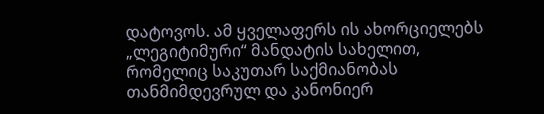დატოვოს. ამ ყველაფერს ის ახორციელებს „ლეგიტიმური“ მანდატის სახელით, რომელიც საკუთარ საქმიანობას თანმიმდევრულ და კანონიერ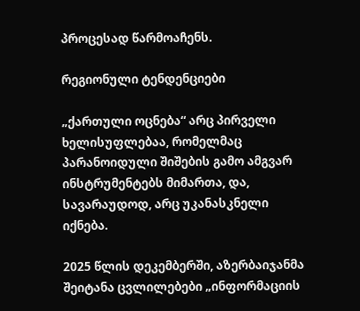პროცესად წარმოაჩენს.

რეგიონული ტენდენციები

„ქართული ოცნება“ არც პირველი ხელისუფლებაა, რომელმაც პარანოიდული შიშების გამო ამგვარ ინსტრუმენტებს მიმართა, და, სავარაუდოდ, არც უკანასკნელი იქნება.

2025 წლის დეკემბერში, აზერბაიჯანმა შეიტანა ცვლილებები „ინფორმაციის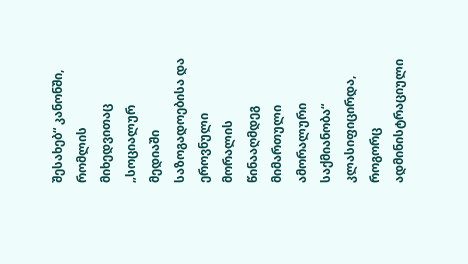შესახებ“ კანონში, რომლის მიხედვითაც „სოციალურ მედიაში საზოგადოებისა და ეროვნული მორალის წინააღმდეგ მიმართული ამორალური საქმიანობა“ კლასიფიცირდა, როგორც ადმინისტრაციული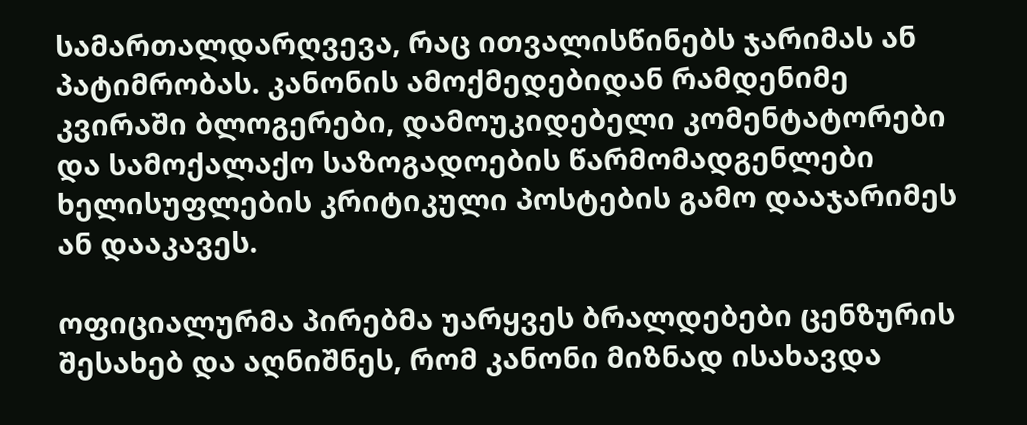სამართალდარღვევა, რაც ითვალისწინებს ჯარიმას ან პატიმრობას. კანონის ამოქმედებიდან რამდენიმე კვირაში ბლოგერები, დამოუკიდებელი კომენტატორები და სამოქალაქო საზოგადოების წარმომადგენლები ხელისუფლების კრიტიკული პოსტების გამო დააჯარიმეს ან დააკავეს.

ოფიციალურმა პირებმა უარყვეს ბრალდებები ცენზურის შესახებ და აღნიშნეს, რომ კანონი მიზნად ისახავდა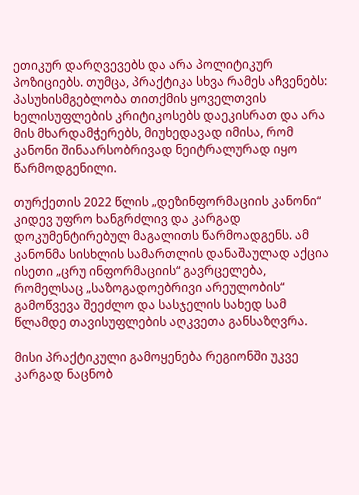ეთიკურ დარღვევებს და არა პოლიტიკურ პოზიციებს. თუმცა, პრაქტიკა სხვა რამეს აჩვენებს: პასუხისმგებლობა თითქმის ყოველთვის ხელისუფლების კრიტიკოსებს დაეკისრათ და არა მის მხარდამჭერებს, მიუხედავად იმისა, რომ კანონი შინაარსობრივად ნეიტრალურად იყო წარმოდგენილი.

თურქეთის 2022 წლის „დეზინფორმაციის კანონი“ კიდევ უფრო ხანგრძლივ და კარგად დოკუმენტირებულ მაგალითს წარმოადგენს. ამ კანონმა სისხლის სამართლის დანაშაულად აქცია ისეთი „ცრუ ინფორმაციის“ გავრცელება, რომელსაც „საზოგადოებრივი არეულობის“ გამოწვევა შეეძლო და სასჯელის სახედ სამ წლამდე თავისუფლების აღკვეთა განსაზღვრა.

მისი პრაქტიკული გამოყენება რეგიონში უკვე კარგად ნაცნობ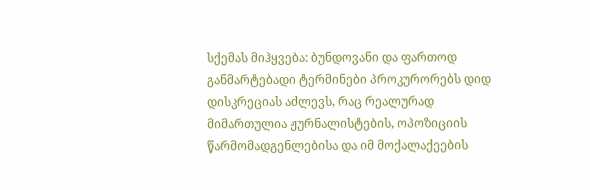სქემას მიჰყვება: ბუნდოვანი და ფართოდ განმარტებადი ტერმინები პროკურორებს დიდ დისკრეციას აძლევს, რაც რეალურად მიმართულია ჟურნალისტების, ოპოზიციის წარმომადგენლებისა და იმ მოქალაქეების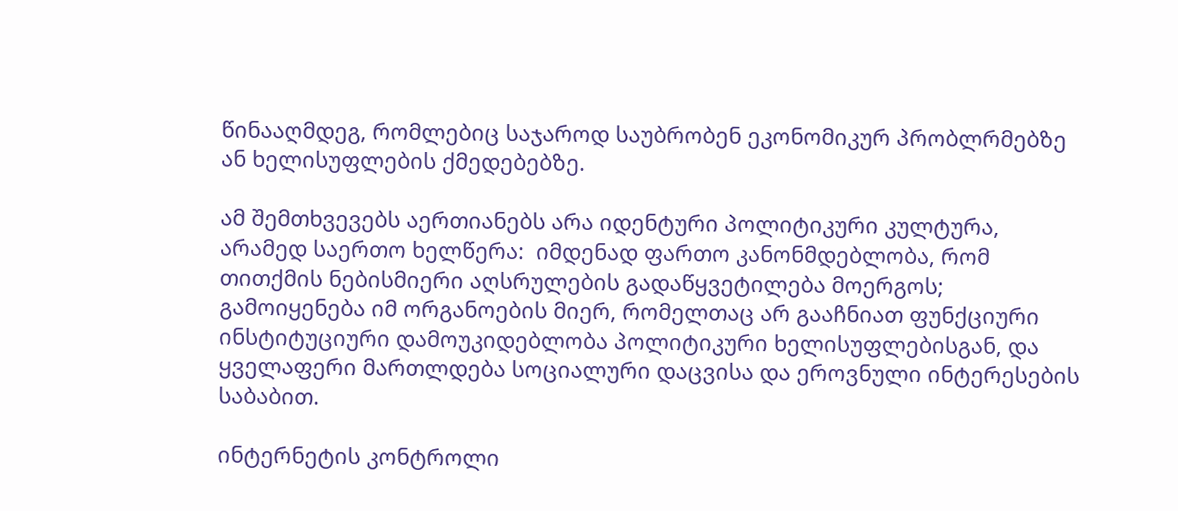წინააღმდეგ, რომლებიც საჯაროდ საუბრობენ ეკონომიკურ პრობლრმებზე ან ხელისუფლების ქმედებებზე.

ამ შემთხვევებს აერთიანებს არა იდენტური პოლიტიკური კულტურა, არამედ საერთო ხელწერა:  იმდენად ფართო კანონმდებლობა, რომ თითქმის ნებისმიერი აღსრულების გადაწყვეტილება მოერგოს; გამოიყენება იმ ორგანოების მიერ, რომელთაც არ გააჩნიათ ფუნქციური ინსტიტუციური დამოუკიდებლობა პოლიტიკური ხელისუფლებისგან, და ყველაფერი მართლდება სოციალური დაცვისა და ეროვნული ინტერესების საბაბით.

ინტერნეტის კონტროლი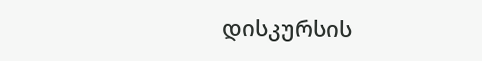დისკურსის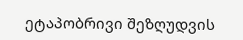ეტაპობრივი შეზღუდვის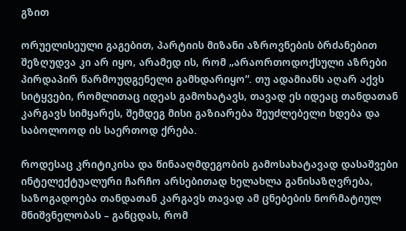გზით

ორუელისეული გაგებით, პარტიის მიზანი აზროვნების ბრძანებით შეზღუდვა კი არ იყო, არამედ ის, რომ „არაორთოდოქსული აზრები პირდაპირ წარმოუდგენელი გამხდარიყო“. თუ ადამიანს აღარ აქვს სიტყვები, რომლითაც იდეას გამოხატავს, თავად ეს იდეაც თანდათან კარგავს სიმყარეს, შემდეგ მისი გაზიარება შეუძლებელი ხდება და საბოლოოდ ის საერთოდ ქრება.

როდესაც კრიტიკისა და წინააღმდეგობის გამოსახატავად დასაშვები ინტელექტუალური ჩარჩო არსებითად ხელახლა განისაზღვრება, საზოგადოება თანდათან კარგავს თავად ამ ცნებების ნორმატიულ მნიშვნელობას – განცდას, რომ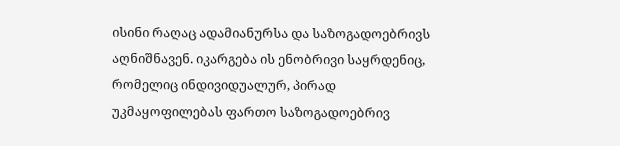ისინი რაღაც ადამიანურსა და საზოგადოებრივს აღნიშნავენ. იკარგება ის ენობრივი საყრდენიც, რომელიც ინდივიდუალურ, პირად უკმაყოფილებას ფართო საზოგადოებრივ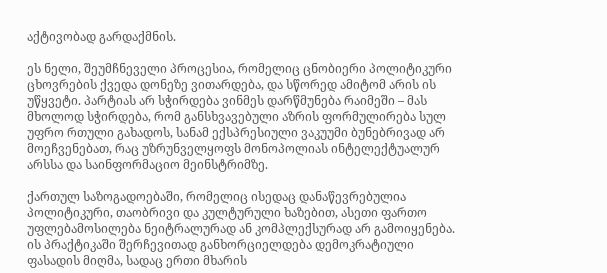აქტივობად გარდაქმნის.

ეს ნელი, შეუმჩნეველი პროცესია, რომელიც ცნობიერი პოლიტიკური ცხოვრების ქვედა დონეზე ვითარდება, და სწორედ ამიტომ არის ის უწყვეტი. პარტიას არ სჭირდება ვინმეს დარწმუნება რაიმეში – მას მხოლოდ სჭირდება, რომ განსხვავებული აზრის ფორმულირება სულ უფრო რთული გახადოს, სანამ ექსპრესიული ვაკუუმი ბუნებრივად არ მოეჩვენებათ, რაც უზრუნველყოფს მონოპოლიას ინტელექტუალურ არსსა და საინფორმაციო მეინსტრიმზე.

ქართულ საზოგადოებაში, რომელიც ისედაც დანაწევრებულია პოლიტიკური, თაობრივი და კულტურული ხაზებით, ასეთი ფართო უფლებამოსილება ნეიტრალურად ან კომპლექსურად არ გამოიყენება. ის პრაქტიკაში შერჩევითად განხორციელდება დემოკრატიული ფასადის მიღმა, სადაც ერთი მხარის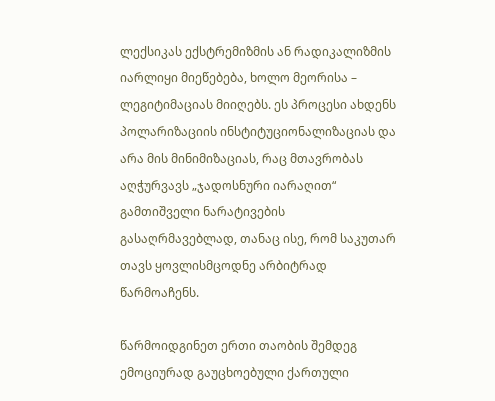ლექსიკას ექსტრემიზმის ან რადიკალიზმის იარლიყი მიეწებება, ხოლო მეორისა – ლეგიტიმაციას მიიღებს. ეს პროცესი ახდენს პოლარიზაციის ინსტიტუციონალიზაციას და არა მის მინიმიზაციას, რაც მთავრობას აღჭურვავს „ჯადოსნური იარაღით“ გამთიშველი ნარატივების გასაღრმავებლად, თანაც ისე, რომ საკუთარ თავს ყოვლისმცოდნე არბიტრად წარმოაჩენს.

წარმოიდგინეთ ერთი თაობის შემდეგ ემოციურად გაუცხოებული ქართული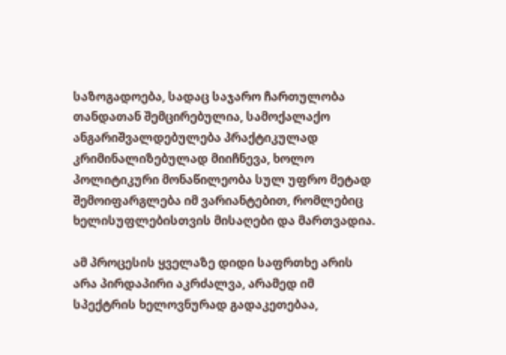საზოგადოება, სადაც საჯარო ჩართულობა თანდათან შემცირებულია, სამოქალაქო ანგარიშვალდებულება პრაქტიკულად კრიმინალიზებულად მიიჩნევა, ხოლო პოლიტიკური მონაწილეობა სულ უფრო მეტად შემოიფარგლება იმ ვარიანტებით, რომლებიც ხელისუფლებისთვის მისაღები და მართვადია.

ამ პროცესის ყველაზე დიდი საფრთხე არის არა პირდაპირი აკრძალვა, არამედ იმ სპექტრის ხელოვნურად გადაკეთებაა,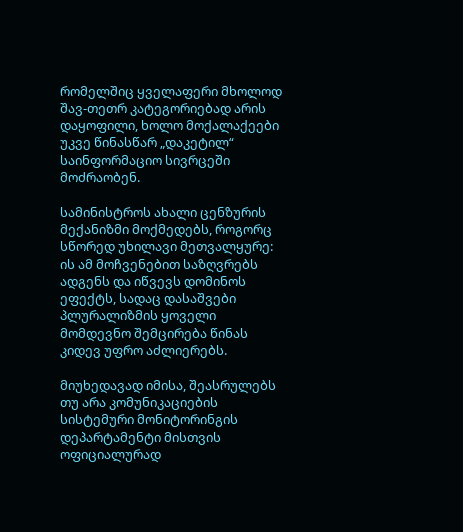რომელშიც ყველაფერი მხოლოდ შავ-თეთრ კატეგორიებად არის დაყოფილი, ხოლო მოქალაქეები უკვე წინასწარ „დაკეტილ“ საინფორმაციო სივრცეში მოძრაობენ.

სამინისტროს ახალი ცენზურის მექანიზმი მოქმედებს, როგორც სწორედ უხილავი მეთვალყურე: ის ამ მოჩვენებით საზღვრებს ადგენს და იწვევს დომინოს ეფექტს, სადაც დასაშვები პლურალიზმის ყოველი მომდევნო შემცირება წინას კიდევ უფრო აძლიერებს.

მიუხედავად იმისა, შეასრულებს თუ არა კომუნიკაციების სისტემური მონიტორინგის დეპარტამენტი მისთვის ოფიციალურად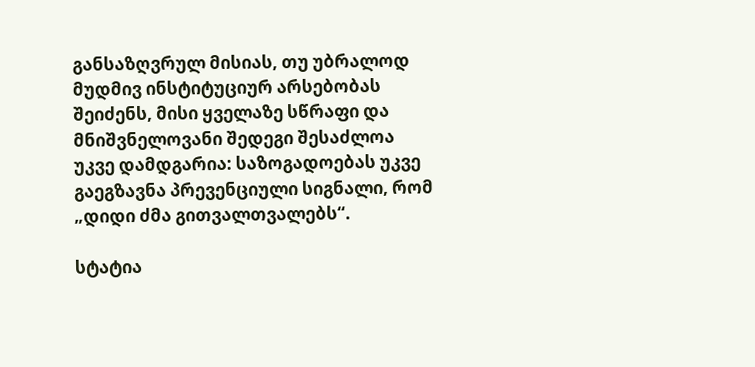განსაზღვრულ მისიას, თუ უბრალოდ მუდმივ ინსტიტუციურ არსებობას შეიძენს, მისი ყველაზე სწრაფი და მნიშვნელოვანი შედეგი შესაძლოა უკვე დამდგარია: საზოგადოებას უკვე გაეგზავნა პრევენციული სიგნალი, რომ „დიდი ძმა გითვალთვალებს“.

სტატია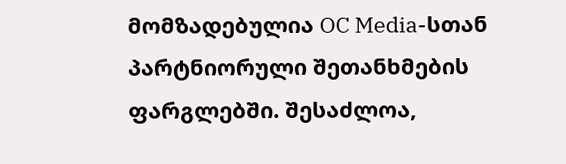მომზადებულია OC Media-სთან პარტნიორული შეთანხმების ფარგლებში. შესაძლოა,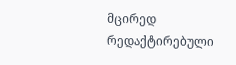მცირედ რედაქტირებული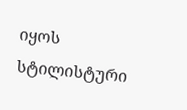იყოს სტილისტური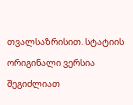თვალსაზრისით. სტატიის ორიგინალი ვერსია შეგიძლიათ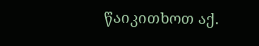წაიკითხოთ აქ.